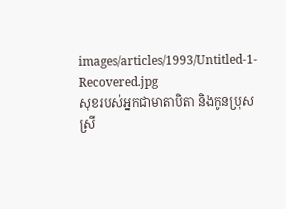images/articles/1993/Untitled-1-Recovered.jpg
សុខរបស់អ្នកជាមាតាបិតា និងកូនប្រុសស្រី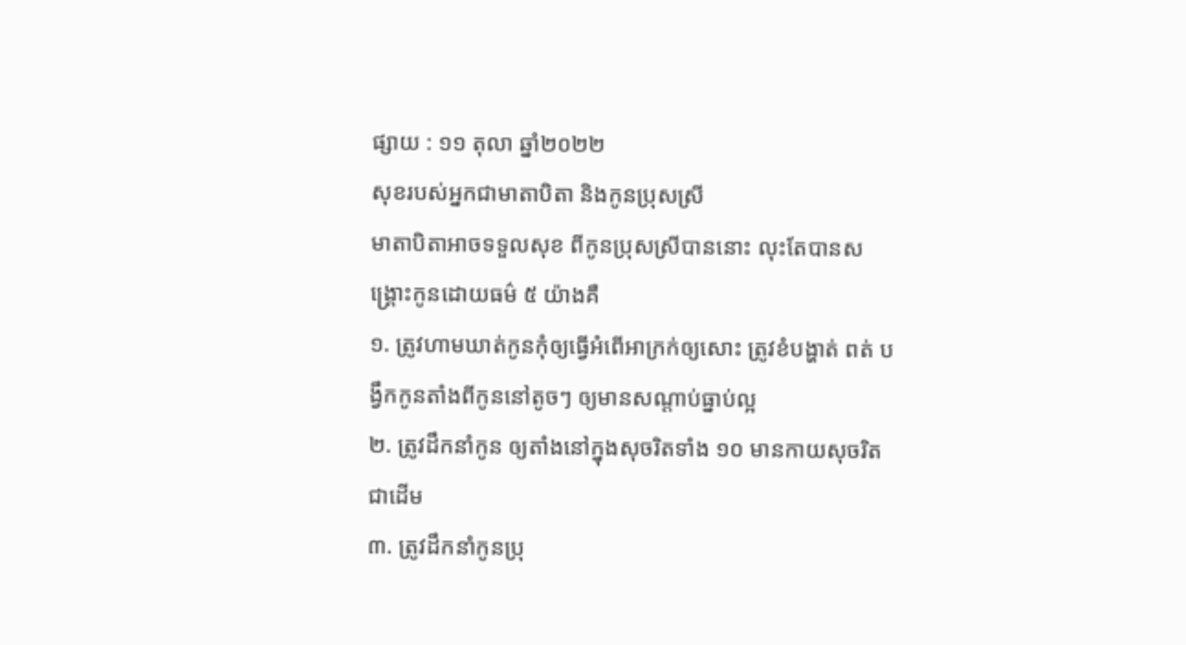ផ្សាយ : ១១ តុលា ឆ្នាំ២០២២
សុខរបស់អ្នកជាមាតាបិតា និងកូនប្រុសស្រី
មាតាបិតាអាចទទួលសុខ ពីកូនប្រុសស្រីបាននោះ លុះតែបានសង្គ្រោះកូនដោយធម៌ ៥ យ៉ាងគឺ
១. ត្រូវហាមឃាត់កូនកុំឲ្យធ្វើអំពើអាក្រក់ឲ្យសោះ ត្រូវខំបង្ហាត់ ពត់ បង្វឹកកូនតាំងពីកូននៅតូចៗ ឲ្យមានសណ្តាប់ធ្នាប់ល្អ
២. ត្រូវដឹកនាំកូន ឲ្យតាំងនៅក្នុងសុចរិតទាំង ១០ មានកាយសុចរិតជាដើម
៣. ត្រូវដឹកនាំកូនប្រុ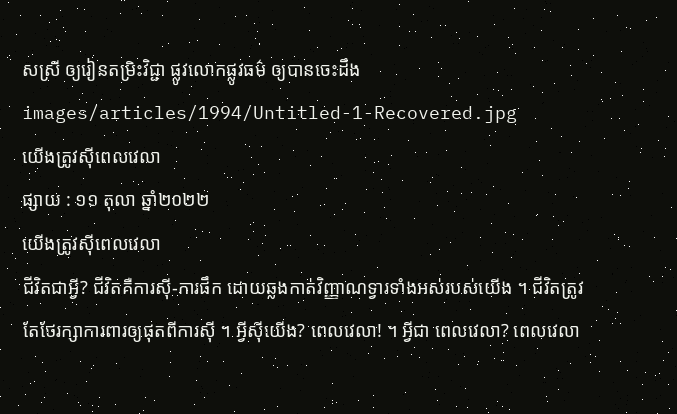សស្រី ឲ្យរៀនតម្រិះវិជ្ជា ផ្លូវលោកផ្លូវធម៌ ឲ្យបានចេះដឹង
images/articles/1994/Untitled-1-Recovered.jpg
យើងត្រូវស៊ីពេលវេលា
ផ្សាយ : ១១ តុលា ឆ្នាំ២០២២
យើងត្រូវស៊ីពេលវេលា
ជីវិតជាអ្វី? ជីវិតគឺការស៊ី-ការផឹក ដោយឆ្លងកាត់វិញ្ញាណទ្វារទាំងអស់របស់យើង ។ ជីវិតត្រូវតែថែរក្សាការពារឲ្យផុតពីការស៊ី ។ អ្វីស៊ីយើង? ពេលវេលា! ។ អ្វីជា ពេលវេលា? ពេលវេលា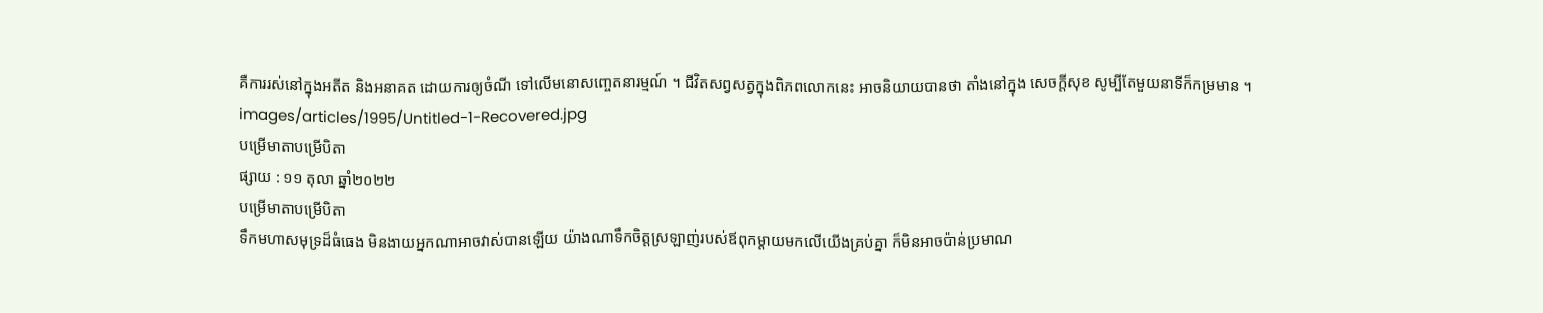គឺការរស់នៅក្នុងអតីត និងអនាគត ដោយការឲ្យចំណី ទៅលើមនោសញ្ចេតនារម្មណ៍ ។ ជីវិតសព្វសត្វក្នុងពិភពលោកនេះ អាចនិយាយបានថា តាំងនៅក្នុង សេចក្តីសុខ សូម្បីតែមួយនាទីក៏កម្រមាន ។
images/articles/1995/Untitled-1-Recovered.jpg
បម្រើមាតាបម្រើបិតា
ផ្សាយ : ១១ តុលា ឆ្នាំ២០២២
បម្រើមាតាបម្រើបិតា
ទឹកមហាសមុទ្រដ៏ធំធេង មិនងាយអ្នកណាអាចវាស់បានឡើយ យ៉ាងណាទឹកចិត្តស្រឡាញ់របស់ឪពុកម្តាយមកលើយើងគ្រប់គ្នា ក៏មិនអាចប៉ាន់ប្រមាណ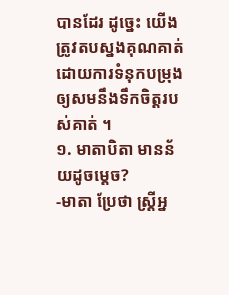បានដែរ ដូច្នេះ យើងត្រូវតបស្នងគុណគាត់ដោយការទំនុកបម្រុងឲ្យសមនឹងទឹកចិត្តរបស់គាត់ ។
១. មាតាបិតា មានន័យដូចម្តេច?
-មាតា ប្រែថា ស្រ្តីអ្ន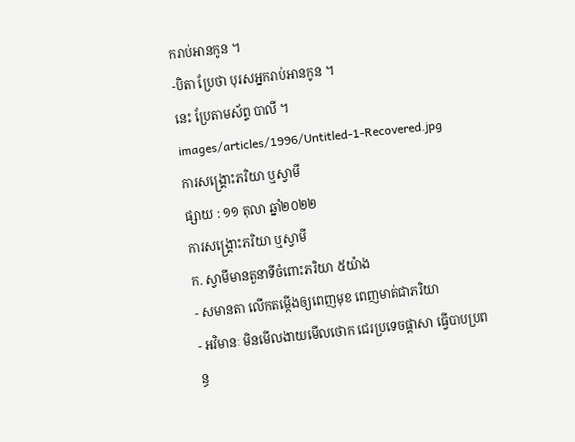ករាប់អានកូន ។
-បិតា ប្រែថា បុរសអ្នករាប់អានកូន ។
នេះ ប្រែតាមស័ព្ទ បាលី ។
images/articles/1996/Untitled-1-Recovered.jpg
ការសង្គ្រោះភរិយា ឬស្វាមី
ផ្សាយ : ១១ តុលា ឆ្នាំ២០២២
ការសង្គ្រោះភរិយា ឬស្វាមី
ក. ស្វាមីមានតួនាទីចំពោះភរិយា ៥យ៉ាង
- សមានតា លើកតម្កើងឲ្យពេញមុខ ពេញមាត់ជាភរិយា
- អវិមានៈ មិនមើលងាយមើលថោក ជេរប្រទេចផ្តាសា ធ្វើបាបប្រពន្ធ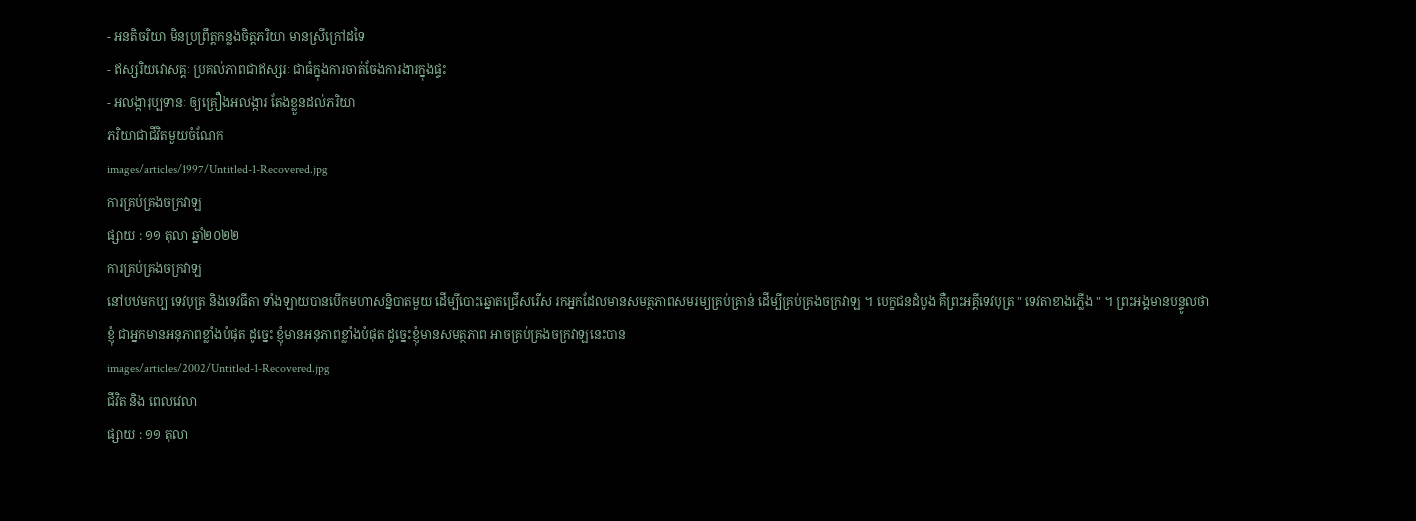- អនតិចរិយា មិនប្រព្រឹត្តកន្លងចិត្តភរិយា មានស្រីក្រៅដទៃ
- ឥស្សរិយវោសគ្គៈ ប្រគល់ភាពជាឥស្សរៈ ជាធំក្នុងការចាត់ចែងការងារក្នុងផ្ទះ
- អលង្ការុប្បទានៈ ឲ្យគ្រឿងអលង្ការ តែងខ្លួនដល់ភរិយា
ភរិយាជាជីវិតមួយចំណែក
images/articles/1997/Untitled-1-Recovered.jpg
ការគ្រប់គ្រងចក្រវាឡ
ផ្សាយ : ១១ តុលា ឆ្នាំ២០២២
ការគ្រប់គ្រងចក្រវាឡ
នៅបឋមកប្ប ទេវបុត្រ និងទេវធីតា ទាំងឡាយបានបើកមហាសន្និបាតមួយ ដើម្បីបោះឆ្នោតជ្រើសរើស រកអ្នកដែលមានសមត្ថភាពសមរម្យគ្រប់គ្រាន់ ដើម្បីគ្រប់គ្រងចក្រវាឡ ។ បេក្ខជនដំបូង គឺព្រះអគ្គីទេវបុត្រ " ទេវតាខាងភ្លើង " ។ ព្រះអង្គមានបន្ទូលថា ខ្ញុំ ជាអ្នកមានអនុភាពខ្លាំងបំផុត ដូច្នេះ ខ្ញុំមានអនុភាពខ្លាំងបំផុត ដូច្នេះខ្ញុំមានសមត្ថភាព អាចគ្រប់គ្រងចក្រវាឡនេះបាន
images/articles/2002/Untitled-1-Recovered.jpg
ជីវិត និង ពេលវេលា
ផ្សាយ : ១១ តុលា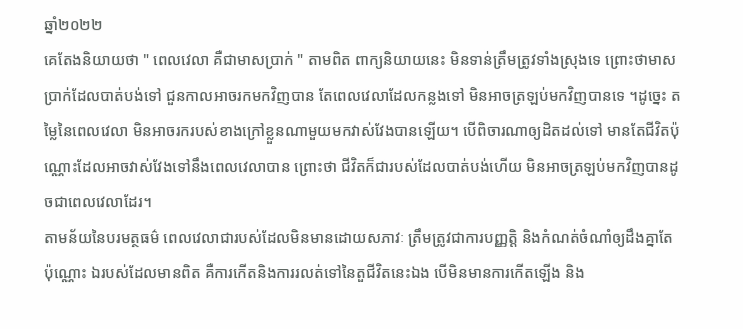ឆ្នាំ២០២២
គេតែងនិយាយថា " ពេលវេលា គឺជាមាសប្រាក់ " តាមពិត ពាក្យនិយាយនេះ មិនទាន់ត្រឹមត្រូវទាំងស្រុងទេ ព្រោះថាមាសប្រាក់ដែលបាត់បង់ទៅ ជួនកាលអាចរកមកវិញបាន តែពេលវេលាដែលកន្លងទៅ មិនអាចត្រឡប់មកវិញបានទេ ។ដូច្នេះ តម្លៃនៃពេលវេលា មិនអាចរករបស់ខាងក្រៅខ្លួនណាមួយមកវាស់វែងបានឡើយ។ បើពិចារណាឲ្យដិតដល់ទៅ មានតែជីវិតប៉ុណ្ណោះដែលអាចវាស់វែងទៅនឹងពេលវេលាបាន ព្រោះថា ជីវិតក៏ជារបស់ដែលបាត់បង់ហើយ មិនអាចត្រឡប់មកវិញបានដូចជាពេលវេលាដែរ។
តាមន័យនៃបរមត្ថធម៌ ពេលវេលាជារបស់ដែលមិនមានដោយសភាវៈ ត្រឹមត្រូវជាការបញ្ញត្តិ និងកំណត់ចំណាំឲ្យដឹងគ្នាតែប៉ុណ្ណោះ ឯរបស់ដែលមានពិត គឺការកើតនិងការរលត់ទៅនៃតួជីវិតនេះឯង បើមិនមានការកើតឡើង និង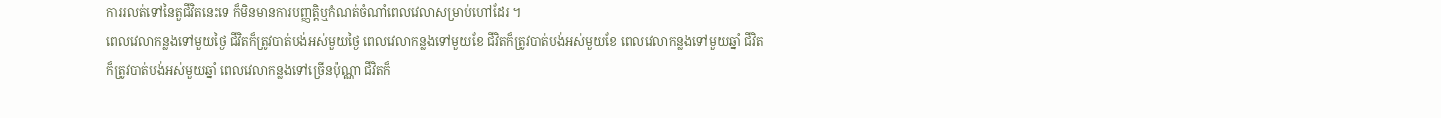ការរលត់ទៅនៃតួជីវិតនេះទេ ក៏មិនមានការបញ្ញត្តិឬកំណត់ចំណាំពេលវេលាសម្រាប់ហៅដែរ ។
ពេលវេលាកន្លងទៅមួយថ្ងៃ ជីវិតក៏ត្រូវបាត់បង់អស់មួយថ្ងៃ ពេលវេលាកន្លងទៅមួយខែ ជីវិតក៏ត្រូវបាត់បង់អស់មួយខែ ពេលវេលាកន្លងទៅមួយឆ្នាំ ជីវិតក៏ត្រូវបាត់បង់អស់មួយឆ្នាំ ពេលវេលាកន្លងទៅច្រើនប៉ុណ្ណា ជីវិតក៏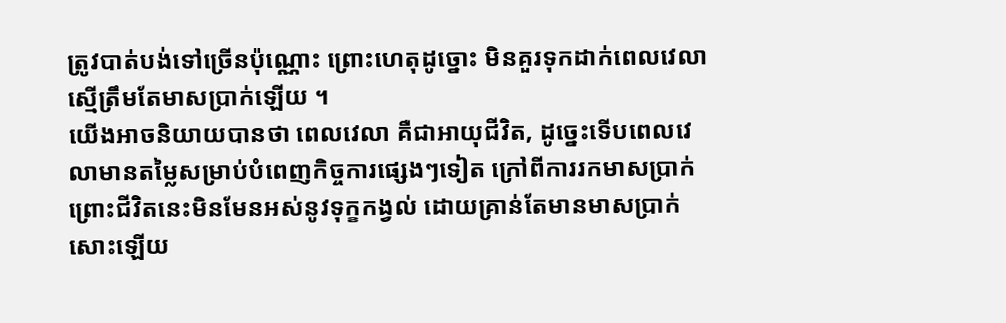ត្រូវបាត់បង់ទៅច្រើនប៉ុណ្ណោះ ព្រោះហេតុដូច្នោះ មិនគួរទុកដាក់ពេលវេលាស្មើត្រឹមតែមាសប្រាក់ឡើយ ។
យើងអាចនិយាយបានថា ពេលវេលា គឺជាអាយុជីវិត, ដូច្នេះទើបពេលវេលាមានតម្លៃសម្រាប់បំពេញកិច្ចការផ្សេងៗទៀត ក្រៅពីការរកមាសប្រាក់ ព្រោះជីវិតនេះមិនមែនអស់នូវទុក្ខកង្វល់ ដោយគ្រាន់តែមានមាសប្រាក់សោះឡើយ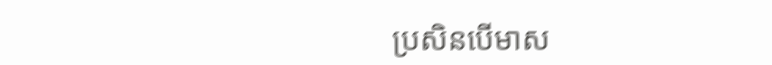ប្រសិនបើមាស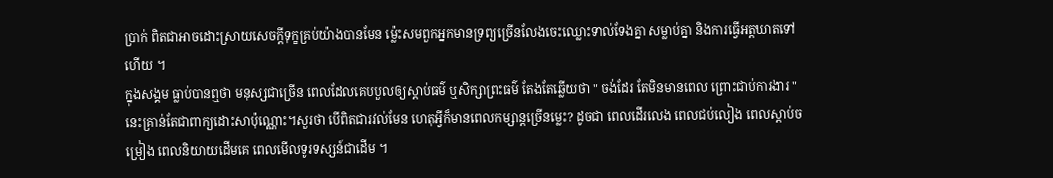ប្រាក់ ពិតជាអាចដោះស្រាយសេចក្ដីទុក្ខគ្រប់យ៉ាងបានមែន ម្ល៉េះសមពួកអ្នកមានទ្រព្យច្រើនលែងចេះឈ្លោះទាល់ទែងគ្នា សម្លាប់គ្នា និងការធ្វើអត្តឃាតទៅហើយ ។
ក្នុងសង្គម ធ្លាប់បានឮថា មនុស្សជាច្រើន ពេលដែលគេបបួលឲ្យស្ដាប់ធម៌ ឬសិក្សាព្រះធម៌ តែងតែឆ្លើយថា " ចង់ដែរ តែមិនមានពេល ព្រោះជាប់ការងារ " នេះគ្រាន់តែជាពាក្យដោះសាប៉ុណ្ណោះ។សួរថា បើពិតជារវល់មែន ហេតុអ្វីក៏មានពេលកម្សាន្តច្រើនម្លេះ? ដូចជា ពេលដើរលេង ពេលជប់លៀង ពេលស្ដាប់ចម្រៀង ពេលនិយាយដើមគេ ពេលមើលទូរទស្សន៍ជាដើម ។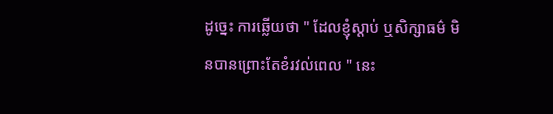ដូច្នេះ ការឆ្លើយថា " ដែលខ្ញុំស្ដាប់ ឬសិក្សាធម៌ មិនបានព្រោះតែខំរវល់ពេល " នេះ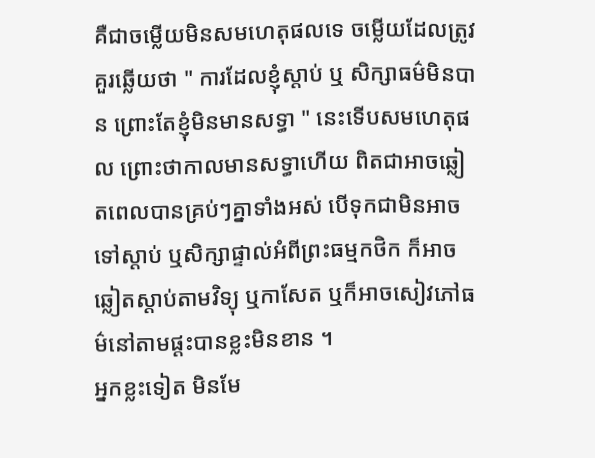គឺជាចម្លើយមិនសមហេតុផលទេ ចម្លើយដែលត្រូវគួរឆ្លើយថា " ការដែលខ្ញុំស្ដាប់ ឬ សិក្សាធម៌មិនបាន ព្រោះតែខ្ញុំមិនមានសទ្ធា " នេះទើបសមហេតុផល ព្រោះថាកាលមានសទ្ធាហើយ ពិតជាអាចឆ្លៀតពេលបានគ្រប់ៗគ្នាទាំងអស់ បើទុកជាមិនអាចទៅស្ដាប់ ឬសិក្សាផ្ទាល់អំពីព្រះធម្មកថិក ក៏អាចឆ្លៀតស្ដាប់តាមវិទ្យុ ឬកាសែត ឬក៏អាចសៀវភៅធម៌នៅតាមផ្តះបានខ្លះមិនខាន ។
អ្នកខ្លះទៀត មិនមែ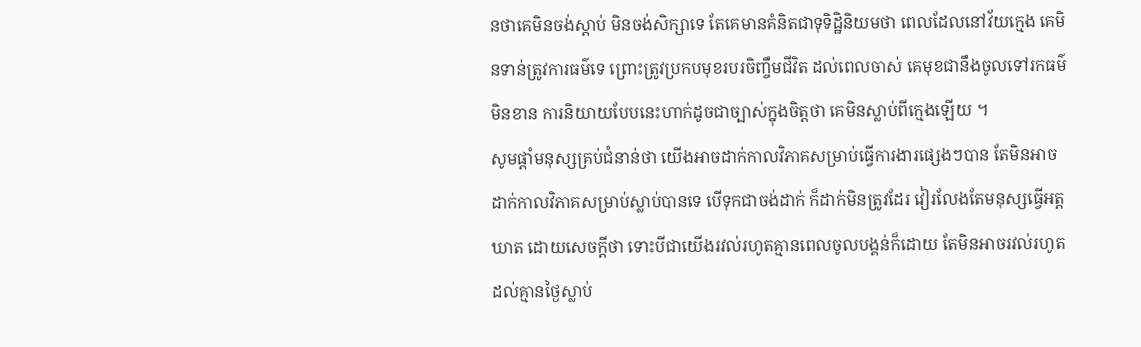នថាគេមិនចង់ស្ដាប់ មិនចង់សិក្សាទេ តែគេមានគំនិតជាទុទិដ្ឋិនិយមថា ពេលដែលនៅវ័យក្មេង គេមិនទាន់ត្រូវការធម៌ទេ ព្រោះត្រូវប្រកបមុខរបរចិញ្ចឹមជីវិត ដល់ពេលចាស់ គេមុខជានឹងចូលទៅរកធម៌មិនខាន ការនិយាយបែបនេះហាក់ដូចជាច្បាស់ក្នុងចិត្តថា គេមិនស្លាប់ពីក្មេងឡើយ ។
សូមផ្ដាំមនុស្សគ្រប់ជំនាន់ថា យើងអាចដាក់កាលវិភាគសម្រាប់ធ្វើការងារផ្សេងៗបាន តែមិនអាចដាក់កាលវិភាគសម្រាប់ស្លាប់បានទេ បើទុកជាចង់ដាក់ ក៏ដាក់មិនត្រូវដែរ វៀរលែងតែមនុស្សធ្វើអត្តឃាត ដោយសេចក្ដីថា ទោះបីជាយើងរវល់រហូតគ្មានពេលចូលបង្គន់ក៏ដោយ តែមិនអាចរវល់រហូតដល់គ្មានថ្ងៃស្លាប់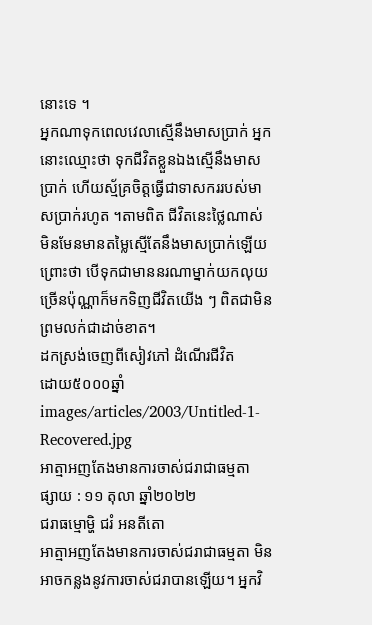នោះទេ ។
អ្នកណាទុកពេលវេលាស្មើនឹងមាសប្រាក់ អ្នកនោះឈ្មោះថា ទុកជីវិតខ្លួនឯងស្មើនឹងមាសប្រាក់ ហើយស្ម័គ្រចិត្តធ្វើជាទាសកររបស់មាសប្រាក់រហូត ។តាមពិត ជីវិតនេះថ្លៃណាស់ មិនមែនមានតម្លៃស្មើតែនឹងមាសប្រាក់ឡើយ ព្រោះថា បើទុកជាមាននរណាម្នាក់យកលុយច្រើនប៉ុណ្ណាក៏មកទិញជីវិតយើង ៗ ពិតជាមិនព្រមលក់ជាដាច់ខាត។
ដកស្រង់ចេញពីសៀវភៅ ដំណើរជីវិត
ដោយ៥០០០ឆ្នាំ
images/articles/2003/Untitled-1-Recovered.jpg
អាត្មាអញតែងមានការចាស់ជរាជាធម្មតា
ផ្សាយ : ១១ តុលា ឆ្នាំ២០២២
ជរាធម្មោម្ហិ ជរំ អនតីតោ
អាត្មាអញតែងមានការចាស់ជរាជាធម្មតា មិនអាចកន្លងនូវការចាស់ជរាបានឡើយ។ អ្នកវិ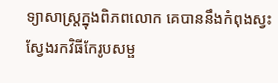ទ្យាសាស្ត្រក្នុងពិភពលោក គេបាននឹងកំពុងស្វះស្វែងរកវិធីកែរូបសម្ផ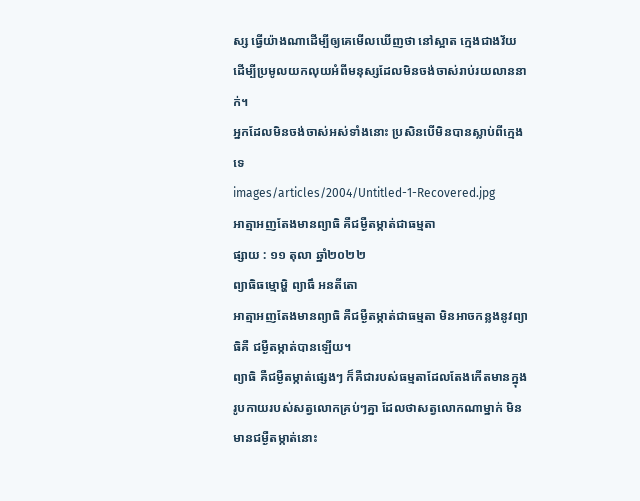ស្ស ធ្វើយ៉ាងណាដើម្បីឲ្យគេមើលឃើញថា នៅស្អាត ក្មេងជាងវ័យ ដើម្បីប្រមូលយកលុយអំពីមនុស្សដែលមិនចង់ចាស់រាប់រយលាននាក់។
អ្នកដែលមិនចង់ចាស់អស់ទាំងនោះ ប្រសិនបើមិនបានស្លាប់ពីក្មេងទេ
images/articles/2004/Untitled-1-Recovered.jpg
អាត្មាអញតែងមានព្យាធិ គឺជម្ងឺតម្កាត់ជាធម្មតា
ផ្សាយ : ១១ តុលា ឆ្នាំ២០២២
ព្យាធិធម្មោម្ហិ ព្យាធឹ អនតីតោ
អាត្មាអញតែងមានព្យាធិ គឺជម្ងឺតម្កាត់ជាធម្មតា មិនអាចកន្លងនូវព្យាធិគឺ ជម្ងឺតម្កាត់បានឡើយ។
ព្យាធិ គឺជម្ងឺតម្កាត់ផ្សេងៗ ក៏គឺជារបស់ធម្មតាដែលតែងកើតមានក្នុងរូបកាយរបស់សត្វលោកគ្រប់ៗគ្នា ដែលថាសត្វលោកណាម្នាក់ មិនមានជម្ងឺតម្កាត់នោះ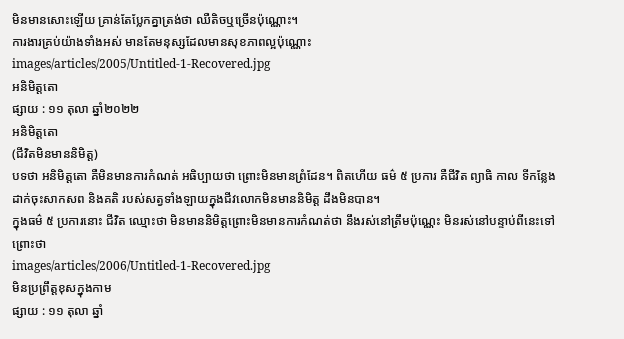មិនមានសោះឡើយ គ្រាន់តែប្លែកគ្នាត្រង់ថា ឈឺតិចឬច្រើនប៉ុណ្ណោះ។
ការងារគ្រប់យ៉ាងទាំងអស់ មានតែមនុស្សដែលមានសុខភាពល្អប៉ុណ្ណោះ
images/articles/2005/Untitled-1-Recovered.jpg
អនិមិត្តតោ
ផ្សាយ : ១១ តុលា ឆ្នាំ២០២២
អនិមិត្តតោ
(ជីវិតមិនមាននិមិត្ត)
បទថា អនិមិត្តតោ គឺមិនមានការកំណត់ អធិប្បាយថា ព្រោះមិនមានព្រំដែន។ ពិតហើយ ធម៌ ៥ ប្រការ គឺជីវិត ព្យាធិ កាល ទីកន្លែង ដាក់ចុះសាកសព និងគតិ របស់សត្វទាំងឡាយក្នុងជីវលោកមិនមាននិមិត្ត ដឹងមិនបាន។
ក្នុងធម៌ ៥ ប្រការនោះ ជីវិត ឈ្មោះថា មិនមាននិមិត្តព្រោះមិនមានការកំណត់ថា នឹងរស់នៅត្រឹមប៉ុណ្ណេះ មិនរស់នៅបន្ទាប់ពីនេះទៅ ព្រោះថា
images/articles/2006/Untitled-1-Recovered.jpg
មិនប្រព្រឹត្តខុសក្នុងកាម
ផ្សាយ : ១១ តុលា ឆ្នាំ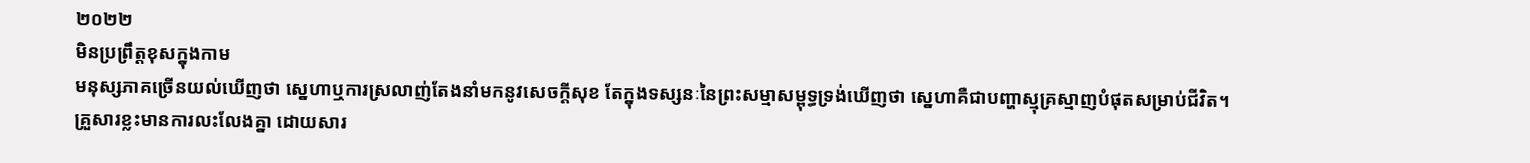២០២២
មិនប្រព្រឹត្តខុសក្នុងកាម
មនុស្សភាគច្រើនយល់ឃើញថា ស្នេហាឬការស្រលាញ់តែងនាំមកនូវសេចក្ដីសុខ តែក្នុងទស្សនៈនៃព្រះសម្មាសម្ពុទ្ធទ្រង់ឃើញថា ស្នេហាគឺជាបញ្ហាស្មុគ្រស្មាញបំផុតសម្រាប់ជីវិត។
គ្រួសារខ្លះមានការលះលែងគ្នា ដោយសារ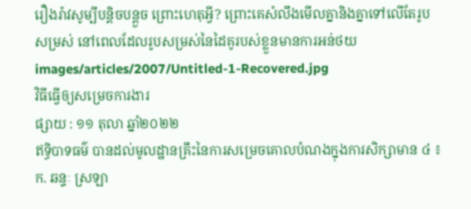រឿងរ៉ាវសូម្បីបន្តិចបន្តួច ព្រោះហេតុអ្វី? ព្រោះគេសំលឹងមើលគ្នានិងគ្នាទៅលើតែរូបសម្រស់ នៅពេលដែលរូបសម្រស់នៃដៃគូរបស់ខ្លួនមានការអន់ថយ
images/articles/2007/Untitled-1-Recovered.jpg
វិធីធ្វើឲ្យសម្រេចការងារ
ផ្សាយ : ១១ តុលា ឆ្នាំ២០២២
ឥទ្ធិបាទធម៌ បានដល់មូលដ្ឋានគ្រឹះនៃការសម្រេចគោលបំណងក្នុងការសិក្សាមាន ៤ ៖
ក. ឆន្ទៈ ស្រឡា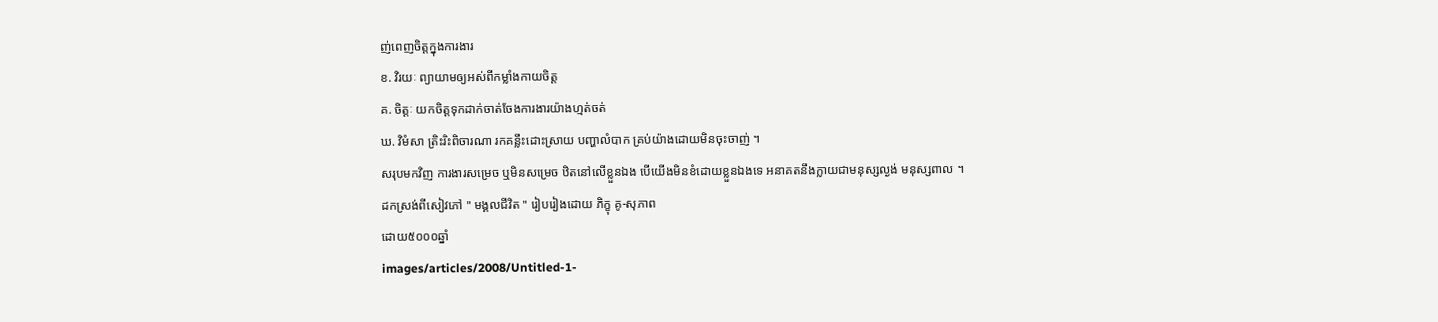ញ់ពេញចិត្តក្នុងការងារ
ខ. វិរយៈ ព្យាយាមឲ្យអស់ពីកម្លាំងកាយចិត្ត
គ. ចិត្តៈ យកចិត្តទុកដាក់ចាត់ចែងការងារយ៉ាងហ្មត់ចត់
ឃ. វិមំសា ត្រិះរិះពិចារណា រកគន្លឹះដោះស្រាយ បញ្ហាលំបាក គ្រប់យ៉ាងដោយមិនចុះចាញ់ ។
សរុបមកវិញ ការងារសម្រេច ឬមិនសម្រេច ឋិតនៅលើខ្លួនឯង បើយើងមិនខំដោយខ្លួនឯងទេ អនាគតនឹងក្លាយជាមនុស្សល្ងង់ មនុស្សពាល ។
ដកស្រង់ពីសៀវភៅ " មង្គលជីវិត " រៀបរៀងដោយ ភិក្ខុ គូ-សុភាព
ដោយ៥០០០ឆ្នាំ
images/articles/2008/Untitled-1-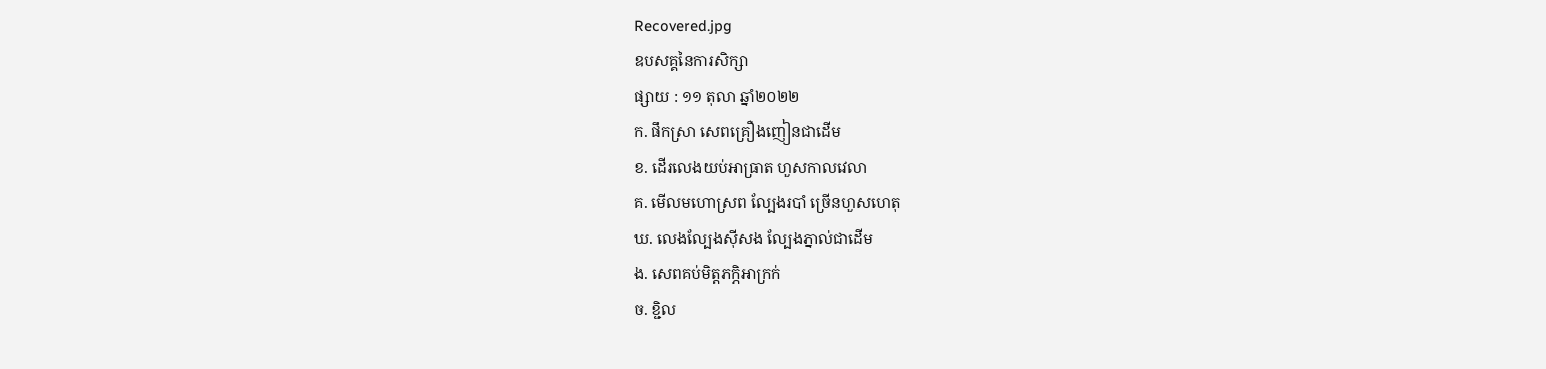Recovered.jpg
ឧបសគ្គនៃការសិក្សា
ផ្សាយ : ១១ តុលា ឆ្នាំ២០២២
ក. ផឹកស្រា សេពគ្រឿងញៀនជាដើម
ខ. ដើរលេងយប់អាធ្រាត ហួសកាលវេលា
គ. មើលមហោស្រព ល្បែងរបាំ ច្រើនហួសហេតុ
ឃ. លេងល្បែងស៊ីសង ល្បែងភ្នាល់ជាដើម
ង. សេពគប់មិត្តភក្ភិអាក្រក់
ច. ខ្ជិល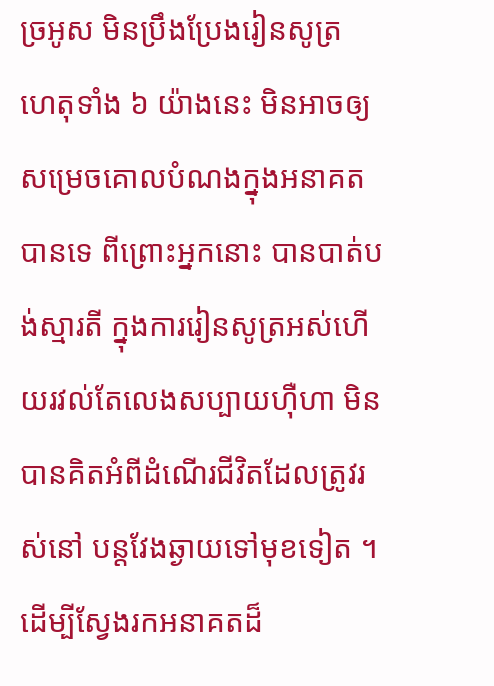ច្រអូស មិនប្រឹងប្រែងរៀនសូត្រ
ហេតុទាំង ៦ យ៉ាងនេះ មិនអាចឲ្យសម្រេចគោលបំណងក្នុងអនាគតបានទេ ពីព្រោះអ្នកនោះ បានបាត់បង់ស្មារតី ក្នុងការរៀនសូត្រអស់ហើយរវល់តែលេងសប្បាយហ៊ឺហា មិនបានគិតអំពីដំណើរជីវិតដែលត្រូវរស់នៅ បន្តវែងឆ្ងាយទៅមុខទៀត ។
ដើម្បីស្វែងរកអនាគតដ៏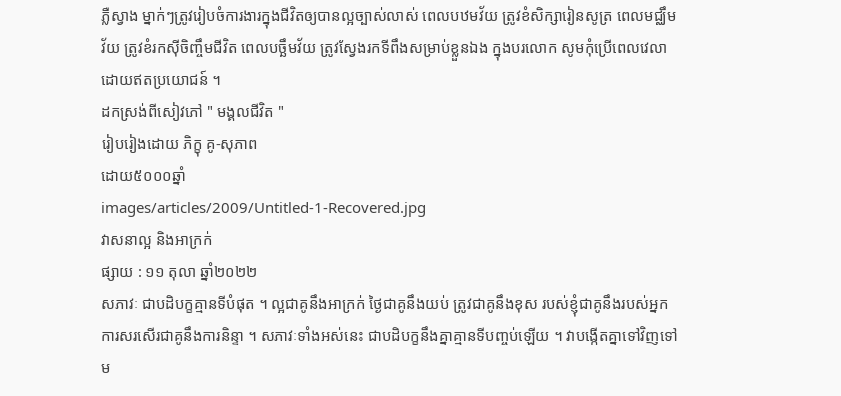ភ្លឺស្វាង ម្នាក់ៗត្រូវរៀបចំការងារក្នុងជីវិតឲ្យបានល្អច្បាស់លាស់ ពេលបឋមវ័យ ត្រូវខំសិក្សារៀនសូត្រ ពេលមជ្ឈឹមវ័យ ត្រូវខំរកស៊ីចិញ្ចឹមជីវិត ពេលបច្ឆឹមវ័យ ត្រូវស្វែងរកទីពឹងសម្រាប់ខ្លួនឯង ក្នុងបរលោក សូមកុំប្រើពេលវេលាដោយឥតប្រយោជន៍ ។
ដកស្រង់ពីសៀវភៅ " មង្គលជីវិត "
រៀបរៀងដោយ ភិក្ខុ គូ-សុភាព
ដោយ៥០០០ឆ្នាំ
images/articles/2009/Untitled-1-Recovered.jpg
វាសនាល្អ និងអាក្រក់
ផ្សាយ : ១១ តុលា ឆ្នាំ២០២២
សភាវៈ ជាបដិបក្ខគ្មានទីបំផុត ។ ល្អជាគូនឹងអាក្រក់ ថ្ងៃជាគូនឹងយប់ ត្រូវជាគូនឹងខុស របស់ខ្ញុំជាគូនឹងរបស់អ្នកការសរសើរជាគូនឹងការនិន្ទា ។ សភាវៈទាំងអស់នេះ ជាបដិបក្ខនឹងគ្នាគ្មានទីបញ្ចប់ឡើយ ។ វាបង្កើតគ្នាទៅវិញទៅម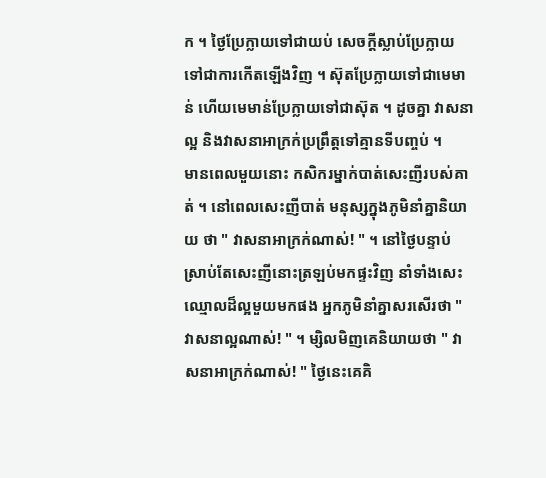ក ។ ថ្ងៃប្រែក្លាយទៅជាយប់ សេចក្តីស្លាប់ប្រែក្លាយ ទៅជាការកើតឡើងវិញ ។ ស៊ុតប្រែក្លាយទៅជាមេមាន់ ហើយមេមាន់ប្រែក្លាយទៅជាស៊ុត ។ ដូចគ្នា វាសនាល្អ និងវាសនាអាក្រក់ប្រព្រឹត្តទៅគ្មានទីបញ្ចប់ ។
មានពេលមួយនោះ កសិករម្នាក់បាត់សេះញីរបស់គាត់ ។ នៅពេលសេះញីបាត់ មនុស្សក្នុងភូមិនាំគ្នានិយាយ ថា " វាសនាអាក្រក់ណាស់! " ។ នៅថ្ងៃបន្ទាប់ ស្រាប់តែសេះញីនោះត្រឡប់មកផ្ទះវិញ នាំទាំងសេះឈ្មោលដ៏ល្អមួយមកផង អ្នកភូមិនាំគ្នាសរសើរថា " វាសនាល្អណាស់! " ។ ម្សិលមិញគេនិយាយថា " វាសនាអាក្រក់ណាស់! " ថ្ងៃនេះគេគិ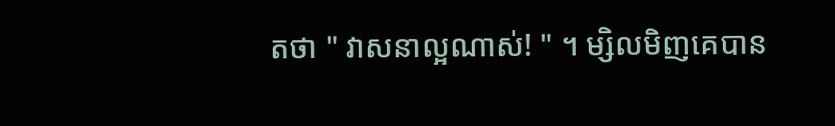តថា " វាសនាល្អណាស់! " ។ ម្សិលមិញគេបាន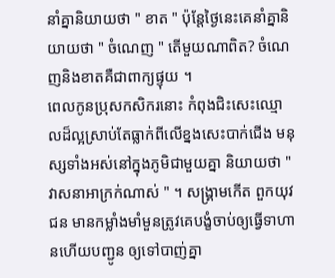នាំគ្នានិយាយថា " ខាត " ប៉ុន្តែថ្ងៃនេះគេនាំគ្នានិយាយថា " ចំណេញ " តើមួយណាពិត? ចំណេញនិងខាតគឺជាពាក្យផ្ទុយ ។
ពេលកូនប្រុសកសិករនោះ កំពុងជិះសេះឈ្មោលដ៏ល្អស្រាប់តែធ្លាក់ពីលើខ្នងសេះបាក់ជើង មនុស្សទាំងអស់នៅក្នុងភូមិជាមួយគ្នា និយាយថា " វាសនាអាក្រក់ណាស់ " ។ សង្គ្រាមកើត ពួកយុវជន មានកម្លាំងមាំមួនត្រូវគេបង្ខំចាប់ឲ្យធ្វើទាហានហើយបញ្ជូន ឲ្យទៅបាញ់គ្នា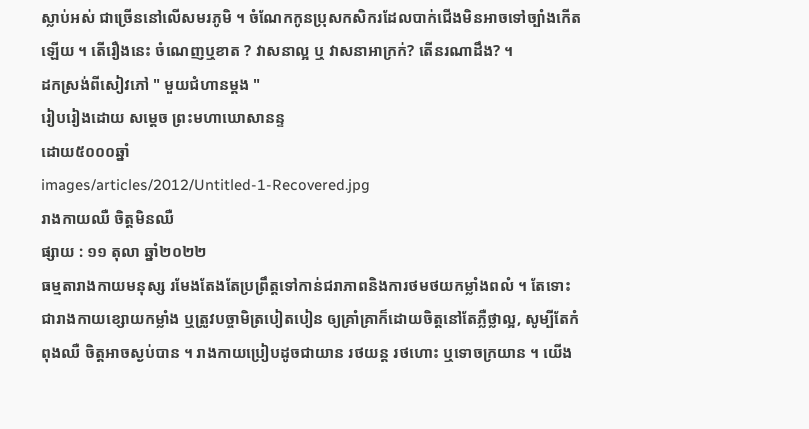ស្លាប់អស់ ជាច្រើននៅលើសមរភូមិ ។ ចំណែកកូនប្រុសកសិករដែលបាក់ជើងមិនអាចទៅច្បាំងកើតឡើយ ។ តើរឿងនេះ ចំណេញឬខាត ? វាសនាល្អ ឬ វាសនាអាក្រក់? តើនរណាដឹង? ។
ដកស្រង់ពីសៀវភៅ " មួយជំហានម្តង "
រៀបរៀងដោយ សម្តេច ព្រះមហាឃោសានន្ទ
ដោយ៥០០០ឆ្នាំ
images/articles/2012/Untitled-1-Recovered.jpg
រាងកាយឈឺ ចិត្តមិនឈឺ
ផ្សាយ : ១១ តុលា ឆ្នាំ២០២២
ធម្មតារាងកាយមនុស្ស រមែងតែងតែប្រព្រឹត្តទៅកាន់ជរាភាពនិងការថមថយកម្លាំងពលំ ។ តែទោះជារាងកាយខ្សោយកម្លាំង ឬត្រូវបច្ចាមិត្របៀតបៀន ឲ្យគ្រាំគ្រាក៏ដោយចិត្តនៅតែភ្លឺថ្លាល្អ, សូម្បីតែកំពុងឈឺ ចិត្តអាចស្ងប់បាន ។ រាងកាយប្រៀបដូចជាយាន រថយន្ត រថហោះ ឬទោចក្រយាន ។ យើង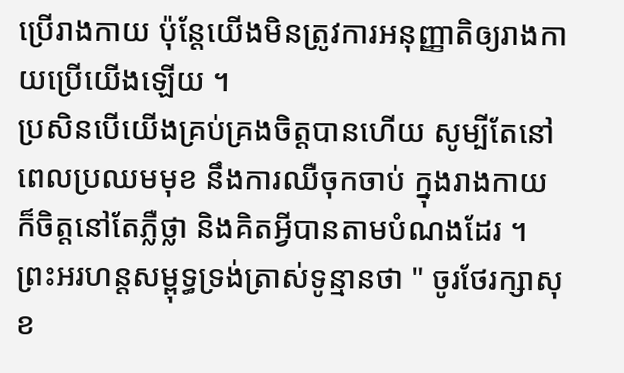ប្រើរាងកាយ ប៉ុន្តែយើងមិនត្រូវការអនុញ្ញាតិឲ្យរាងកាយប្រើយើងឡើយ ។
ប្រសិនបើយើងគ្រប់គ្រងចិត្តបានហើយ សូម្បីតែនៅពេលប្រឈមមុខ នឹងការឈឺចុកចាប់ ក្នុងរាងកាយ ក៏ចិត្តនៅតែភ្លឺថ្លា និងគិតអ្វីបានតាមបំណងដែរ ។ ព្រះអរហន្តសម្ពុទ្ធទ្រង់ត្រាស់ទូន្មានថា " ចូរថែរក្សាសុខ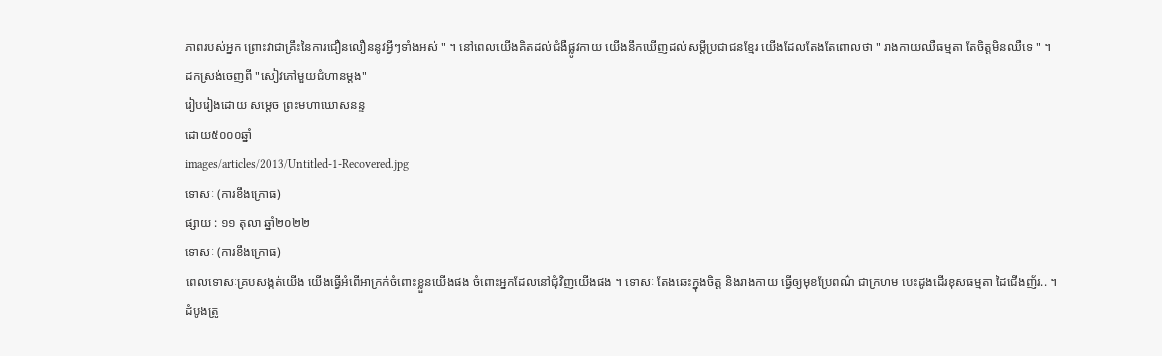ភាពរបស់អ្នក ព្រោះវាជាគ្រឹះនៃការជឿនលឿននូវអ្វីៗទាំងអស់ " ។ នៅពេលយើងគិតដល់ជំងឺផ្លូវកាយ យើងនឹកឃើញដល់សម្តីប្រជាជនខ្មែរ យើងដែលតែងតែពោលថា " រាងកាយឈឺធម្មតា តែចិត្តមិនឈឺទេ " ។
ដកស្រង់ចេញពី "សៀវភៅមួយជំហានម្តង"
រៀបរៀងដោយ សម្តេច ព្រះមហាឃោសនន្ទ
ដោយ៥០០០ឆ្នាំ
images/articles/2013/Untitled-1-Recovered.jpg
ទោសៈ (ការខឹងក្រោធ)
ផ្សាយ : ១១ តុលា ឆ្នាំ២០២២
ទោសៈ (ការខឹងក្រោធ)
ពេលទោសៈគ្របសង្កត់យើង យើងធ្វើអំពើអាក្រក់ចំពោះខ្លួនយើងផង ចំពោះអ្នកដែលនៅជុំវិញយើងផង ។ ទោសៈ តែងឆេះក្នុងចិត្ត និងរាងកាយ ធ្វើឲ្យមុខប្រែពណ៌ ជាក្រហម បេះដូងដើរខុសធម្មតា ដៃជើងញ័រ.. ។
ដំបូងត្រូ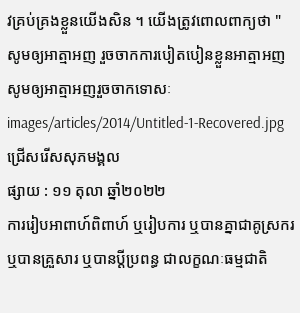វគ្រប់គ្រងខ្លួនយើងសិន ។ យើងត្រូវពោលពាក្យថា " សូមឲ្យអាត្មាអញ រួចចាកការបៀតបៀនខ្លួនអាត្មាអញ សូមឲ្យអាត្មាអញរួចចាកទោសៈ
images/articles/2014/Untitled-1-Recovered.jpg
ជ្រើសរើសសុភមង្គល
ផ្សាយ : ១១ តុលា ឆ្នាំ២០២២
ការរៀបអាពាហ៍ពិពាហ៍ ឬរៀបការ ឬបានគ្នាជាគូស្រករ ឬបានគ្រួសារ ឬបានប្តីប្រពន្ធ ជាលក្ខណៈធម្មជាតិ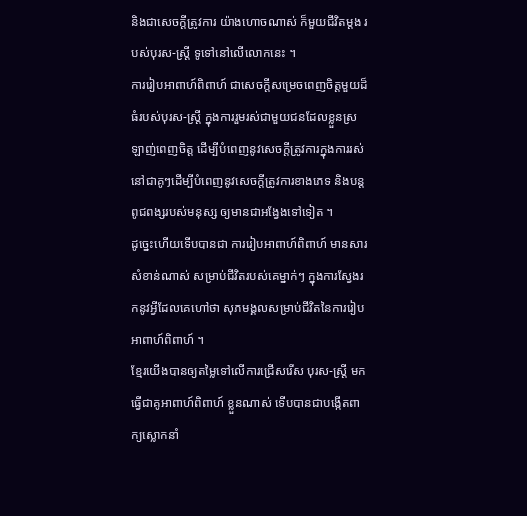និងជាសេចក្តីត្រូវការ យ៉ាងហោចណាស់ ក៏មួយជីវិតម្តង របស់បុរស-ស្រ្តី ទូទៅនៅលើលោកនេះ ។
ការរៀបអាពាហ៍ពិពាហ៍ ជាសេចក្តីសម្រេចពេញចិត្តមួយដ៏ធំរបស់បុរស-ស្រ្តី ក្នុងការរួមរស់ជាមួយជនដែលខ្លួនស្រឡាញ់ពេញចិត្ត ដើម្បីបំពេញនូវសេចក្តីត្រូវការក្នុងការរស់នៅជាគូៗដើម្បីបំពេញនូវសេចក្តីត្រូវការខាងភេទ និងបន្តពូជពង្សរបស់មនុស្ស ឲ្យមានជាអង្វែងទៅទៀត ។
ដូច្នេះហើយទើបបានជា ការរៀបអាពាហ៍ពិពាហ៍ មានសារសំខាន់ណាស់ សម្រាប់ជីវិតរបស់គេម្នាក់ៗ ក្នុងការស្វែងរកនូវអ្វីដែលគេហៅថា សុភមង្គលសម្រាប់ជីវិតនៃការរៀបអាពាហ៍ពិពាហ៍ ។
ខ្មែរយើងបានឲ្យតម្លៃទៅលើការជ្រើសរើស បុរស-ស្រ្តី មកធ្វើជាគូអាពាហ៍ពិពាហ៍ ខ្លួនណាស់ ទើបបានជាបង្កើតពាក្យស្លោកនាំ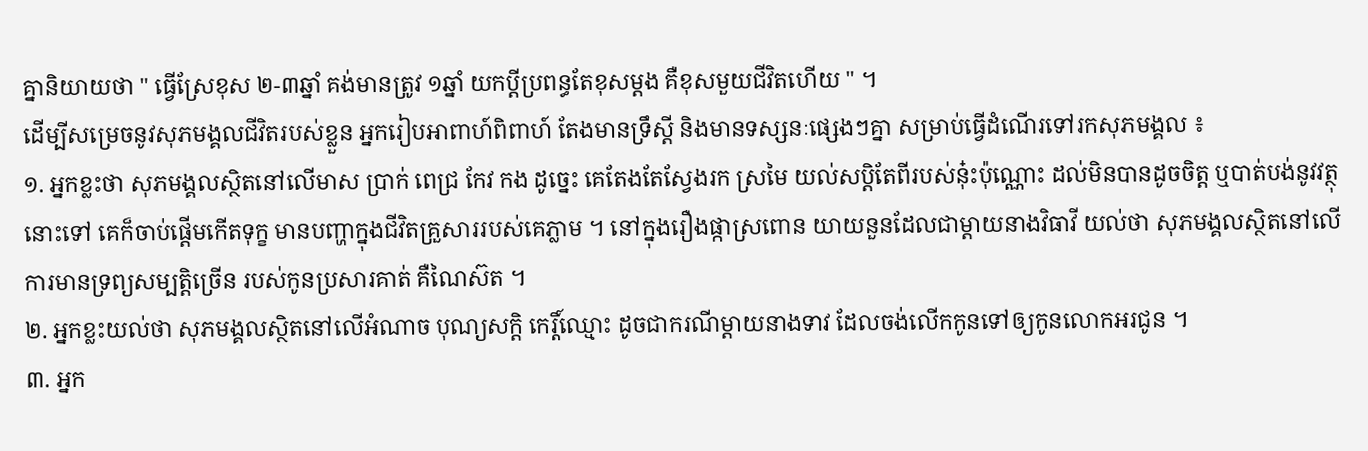គ្នានិយាយថា " ធ្វើស្រែខុស ២-៣ឆ្នាំ គង់មានត្រូវ ១ឆ្នាំ យកប្តីប្រពន្ធតែខុសម្តង គឺខុសមួយជីវិតហើយ " ។
ដើម្បីសម្រេចនូវសុភមង្គលជីវិតរបស់ខ្លួន អ្នករៀបអាពាហ៍ពិពាហ៍ តែងមានទ្រឹស្តី និងមានទស្សនៈផ្សេងៗគ្នា សម្រាប់ធ្វើដំណើរទៅរកសុភមង្គល ៖
១. អ្នកខ្លះថា សុភមង្គលស្ថិតនៅលើមាស ប្រាក់ ពេជ្រ កែវ កង ដូច្នេះ គេតែងតែស្វែងរក ស្រមៃ យល់សប្តិតែពីរបស់នុ៎ះប៉ុណ្ណោះ ដល់មិនបានដូចចិត្ត ឬបាត់បង់នូវវត្ថុនោះទៅ គេក៏ចាប់ផ្តើមកើតទុក្ខ មានបញ្ហាក្នុងជីវិតគ្រួសាររបស់គេភ្លាម ។ នៅក្នុងរឿងផ្កាស្រពោន យាយនួនដែលជាម្តាយនាងវិធាវី យល់ថា សុភមង្គលស្ថិតនៅលើការមានទ្រព្យសម្បត្តិច្រើន របស់កូនប្រសារគាត់ គឺណៃស៊ត ។
២. អ្នកខ្លះយល់ថា សុភមង្គលស្ថិតនៅលើអំណាច បុណ្យសក្តិ កេរ្តិ៍ឈ្មោះ ដូចជាករណីម្តាយនាងទាវ ដែលចង់លើកកូនទៅឲ្យកូនលោកអរជូន ។
៣. អ្នក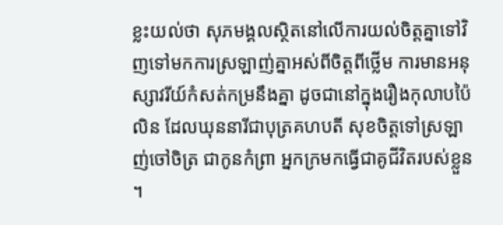ខ្លះយល់ថា សុភមង្គលស្ថិតនៅលើការយល់ចិត្តគ្នាទៅវិញទៅមកការស្រឡាញ់គ្នាអស់ពីចិត្តពីថ្លើម ការមានអនុស្សាវរីយ៍កំសត់កម្រនឹងគ្នា ដូចជានៅក្នុងរឿងកុលាបប៉ៃលិន ដែលឃុននារីជាបុត្រគហបតី សុខចិត្តទៅស្រឡាញ់ចៅចិត្រ ជាកូនកំព្រា អ្នកក្រមកធ្វើជាគូជីវិតរបស់ខ្លួន ។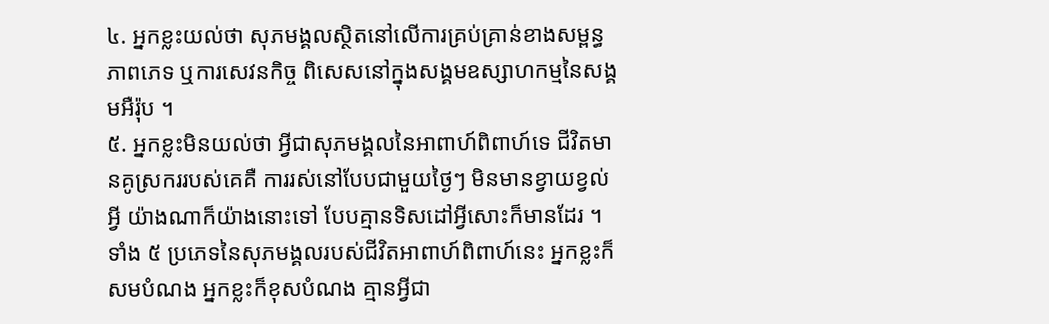៤. អ្នកខ្លះយល់ថា សុភមង្គលស្ថិតនៅលើការគ្រប់គ្រាន់ខាងសម្ពន្ធភាពភេទ ឬការសេវនកិច្ច ពិសេសនៅក្នុងសង្គមឧស្សាហកម្មនៃសង្គមអឺរ៉ុប ។
៥. អ្នកខ្លះមិនយល់ថា អ្វីជាសុភមង្គលនៃអាពាហ៍ពិពាហ៍ទេ ជីវិតមានគូស្រកររបស់គេគឺ ការរស់នៅបែបជាមួយថ្ងៃៗ មិនមានខ្វាយខ្វល់អ្វី យ៉ាងណាក៏យ៉ាងនោះទៅ បែបគ្មានទិសដៅអ្វីសោះក៏មានដែរ ។
ទាំង ៥ ប្រភេទនៃសុភមង្គលរបស់ជីវិតអាពាហ៍ពិពាហ៍នេះ អ្នកខ្លះក៏សមបំណង អ្នកខ្លះក៏ខុសបំណង គ្មានអ្វីជា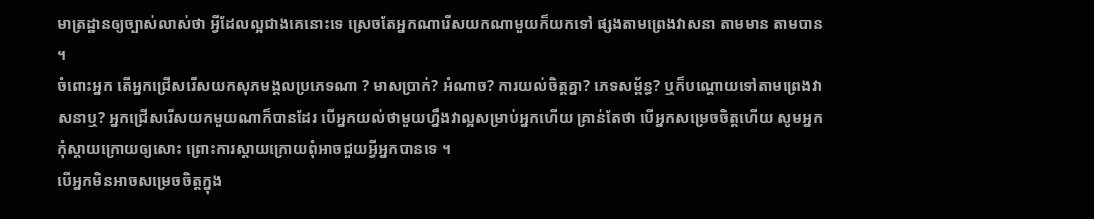មាត្រដ្ឋានឲ្យច្បាស់លាស់ថា អ្វីដែលល្អជាងគេនោះទេ ស្រេចតែអ្នកណារើសយកណាមួយក៏យកទៅ ផ្សងតាមព្រេងវាសនា តាមមាន តាមបាន ។
ចំពោះអ្នក តើអ្នកជ្រើសរើសយកសុភមង្គលប្រភេទណា ? មាសប្រាក់? អំណាច? ការយល់ចិត្តគ្នា? ភេទសម្ព័ន្ធ? ឬក៏បណ្តោយទៅតាមព្រេងវាសនាឬ? អ្នកជ្រើសរើសយកមួយណាក៏បានដែរ បើអ្នកយល់ថាមួយហ្នឹងវាល្អសម្រាប់អ្នកហើយ គ្រាន់តែថា បើអ្នកសម្រេចចិត្តហើយ សូមអ្នកកុំស្តាយក្រោយឲ្យសោះ ព្រោះការស្តាយក្រោយពុំអាចជួយអ្វីអ្នកបានទេ ។
បើអ្នកមិនអាចសម្រេចចិត្តក្នុង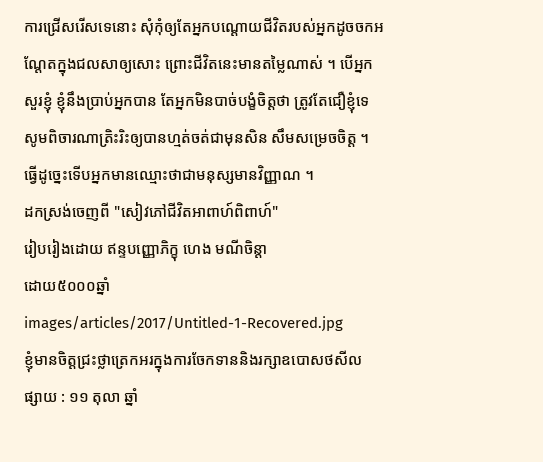ការជ្រើសរើសទេនោះ សុំកុំឲ្យតែអ្នកបណ្តោយជីវិតរបស់អ្នកដូចចកអណ្តែតក្នុងជលសាឲ្យសោះ ព្រោះជីវិតនេះមានតម្លៃណាស់ ។ បើអ្នកសួរខ្ញុំ ខ្ញុំនឹងប្រាប់អ្នកបាន តែអ្នកមិនបាច់បង្ខំចិត្តថា ត្រូវតែជឿខ្ញុំទេ សូមពិចារណាត្រិះរិះឲ្យបានហ្មត់ចត់ជាមុនសិន សឹមសម្រេចចិត្ត ។ ធ្វើដូច្នេះទើបអ្នកមានឈ្មោះថាជាមនុស្សមានវិញ្ញាណ ។
ដកស្រង់ចេញពី "សៀវភៅជីវិតអាពាហ៍ពិពាហ៍"
រៀបរៀងដោយ ឥន្ទបញ្ញោភិក្ខុ ហេង មណីចិន្តា
ដោយ៥០០០ឆ្នាំ
images/articles/2017/Untitled-1-Recovered.jpg
ខ្ញុំមានចិត្តជ្រះថ្លាត្រេកអរក្នុងការចែកទាននិងរក្សាឧបោសថសីល
ផ្សាយ : ១១ តុលា ឆ្នាំ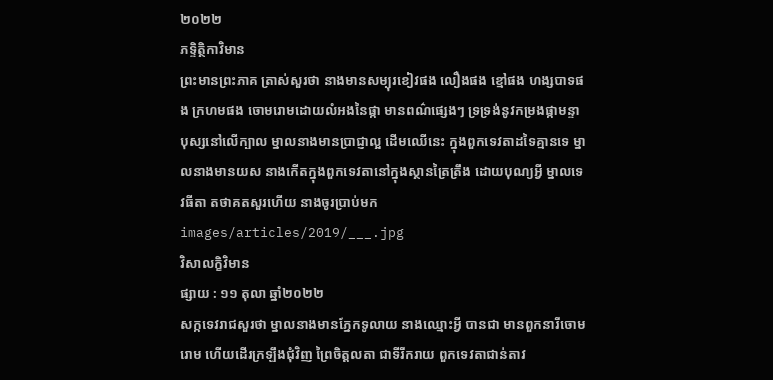២០២២
ភទ្ទិត្ថិកាវិមាន
ព្រះមានព្រះភាគ ត្រាស់សួរថា នាងមានសម្បុរខៀវផង លឿងផង ខ្មៅផង ហង្សបាទផង ក្រហមផង ចោមរោមដោយលំអងនៃផ្កា មានពណ៌ផ្សេងៗ ទ្រទ្រង់នូវកម្រងផ្កាមន្ទាបុស្សនៅលើក្បាល ម្នាលនាងមានប្រាជ្ញាល្អ ដើមឈើនេះ ក្នុងពួកទេវតាដទៃគ្មានទេ ម្នាលនាងមានយស នាងកើតក្នុងពួកទេវតានៅក្នុងស្ថានត្រៃត្រឹង ដោយបុណ្យអ្វី ម្នាលទេវធីតា តថាគតសួរហើយ នាងចូរប្រាប់មក
images/articles/2019/___.jpg
វិសាលក្ខិវិមាន
ផ្សាយ : ១១ តុលា ឆ្នាំ២០២២
សក្កទេវរាជសួរថា ម្នាលនាងមានភ្នែកទូលាយ នាងឈ្មោះអ្វី បានជា មានពួកនារីចោមរោម ហើយដើរក្រឡឹងជុំវិញ ព្រៃចិត្តលតា ជាទីរីករាយ ពួកទេវតាជាន់តាវ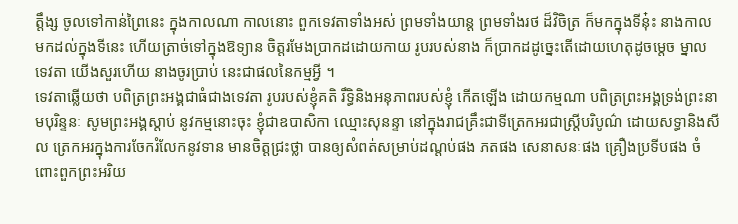ត្តឹង្ស ចូលទៅកាន់ព្រៃនេះ ក្នុងកាលណា កាលនោះ ពួកទេវតាទាំងអស់ ព្រមទាំងយាន្ត ព្រមទាំងរថ ដ៏វិចិត្រ ក៏មកក្នុងទីនុ៎ះ នាងកាលមកដល់ក្នុងទីនេះ ហើយត្រាច់ទៅក្នុងឱទ្យាន ចិត្តរមែងប្រាកដដោយកាយ រូបរបស់នាង ក៏ប្រាកដដូច្នេះតើដោយហេតុដូចម្តេច ម្នាលទេវតា យើងសួរហើយ នាងចូរប្រាប់ នេះជាផលនៃកម្មអ្វី ។
ទេវតាឆ្លើយថា បពិត្រព្រះអង្គជាធំជាងទេវតា រូបរបស់ខ្ញុំគតិ រឹទ្ធិនិងអនុភាពរបស់ខ្ញុំ កើតឡើង ដោយកម្មណា បពិត្រព្រះអង្គទ្រង់ព្រះនាមបុរិន្ទនៈ សូមព្រះអង្គស្តាប់ នូវកម្មនោះចុះ ខ្ញុំជាឧបាសិកា ឈ្មោះសុនន្ទា នៅក្នុងរាជគ្រឹះជាទីត្រេកអរជាស្ត្រីបរិបូណ៌ ដោយសទ្ធានិងសីល ត្រេកអរក្នុងការចែករំលែកនូវទាន មានចិត្តជ្រះថ្លា បានឲ្យសំពត់សម្រាប់ដណ្តប់ផង ភតផង សេនាសនៈផង គ្រឿងប្រទីបផង ចំពោះពួកព្រះអរិយ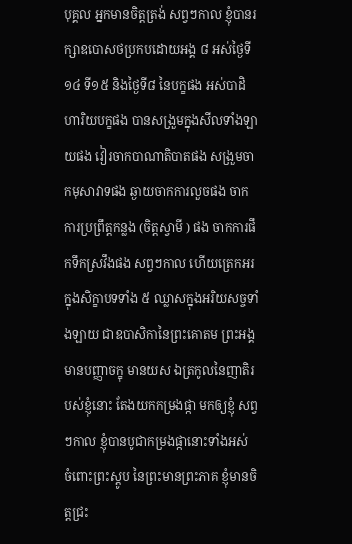បុគ្គល អ្នកមានចិត្តត្រង់ សព្វៗកាល ខ្ញុំបានរក្សាឧបោសថប្រកបដោយអង្គ ៨ អស់ថ្ងៃទី ១៤ ទី១៥ និងថ្ងៃទី៨ នៃបក្ខផង អស់បាដិហារិយបក្ខផង បានសង្រួមក្នុងសីលទាំងឡាយផង វៀរចាកបាណាតិបាតផង សង្រួមចាកមុសាវាទផង ឆ្ងាយចាកការលួចផង ចាកការប្រព្រឹត្តកន្លង (ចិត្តស្វាមី ) ផង ចាកការផឹកទឹកស្រវឹងផង សព្វៗកាល ហើយត្រេកអរ ក្នុងសិក្ខាបទទាំង ៥ ឈ្លាសក្នុងអរិយសច្ចទាំងឡាយ ជាឧបាសិកានៃព្រះគោតម ព្រះអង្គមានបញ្ញាចក្ខុ មានយស ឯត្រកូលនៃញាតិរបស់ខ្ញុំនោះ តែងយកកម្រងផ្កា មកឲ្យខ្ញុំ សព្វៗកាល ខ្ញុំបានបូជាកម្រងផ្កានោះទាំងអស់ ចំពោះព្រះស្តូប នៃព្រះមានព្រះភាគ ខ្ញុំមានចិត្តជ្រះ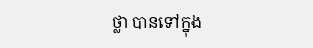ថ្លា បានទៅក្នុង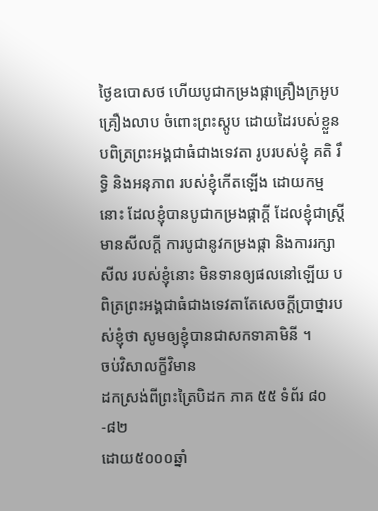ថ្ងៃឧបោសថ ហើយបូជាកម្រងផ្កាគ្រឿងក្រអូបគ្រឿងលាប ចំពោះព្រះស្តូប ដោយដៃរបស់ខ្លួន បពិត្រព្រះអង្គជាធំជាងទេវតា រូបរបស់ខ្ញុំ គតិ រឹទ្ធិ និងអនុភាព របស់ខ្ញុំកើតឡើង ដោយកម្មនោះ ដែលខ្ញុំបានបូជាកម្រងផ្កាក្តី ដែលខ្ញុំជាស្ត្រីមានសីលក្តី ការបូជានូវកម្រងផ្កា និងការរក្សាសីល របស់ខ្ញុំនោះ មិនទានឲ្យផលនៅឡើយ បពិត្រព្រះអង្គជាធំជាងទេវតាតែសេចក្តីប្រាថ្នារបស់ខ្ញុំថា សូមឲ្យខ្ញុំបានជាសកទាគាមិនី ។
ចប់វិសាលក្ខីវិមាន
ដកស្រង់ពីព្រះត្រៃបិដក ភាគ ៥៥ ទំព័រ ៨០-៨២
ដោយ៥០០០ឆ្នាំ